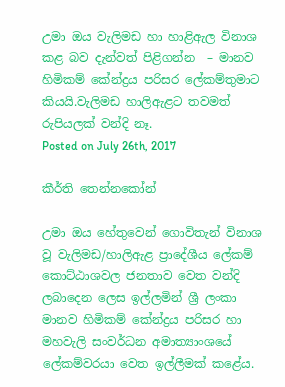උමා ඔය වැලිමඩ හා හාළිඇල විනාශ කළ බව දැන්වත් පිළිගන්න  – මානව හිමිකම් කේන්ද්‍ර‍ය පරිසර ලේකම්තුමාට කියයි.වැලිමඩ හාලිඇළට තවමත් රුපියලක් වන්දි නෑ.
Posted on July 26th, 2017

කීර්ති තෙන්නකෝන්

උමා ඔය හේතුවෙන් ගොවිතැන් විනාශ වූ වැලිමඩ/හාලිඇළ ප්‍රාදේශීය ලේකම් කොට්ඨාශවල ජනතාව වෙත වන්දි ලබාදෙන ලෙස ඉල්ලමින් ශ්‍රී ලංකා මානව හිමිකම් කේන්ද්‍ර‍ය පරිසර හා මහවැලි සංවර්ධන අමාත්‍යාංශයේ ලේකම්වරයා වෙත ඉල්ලීමක් කළේය.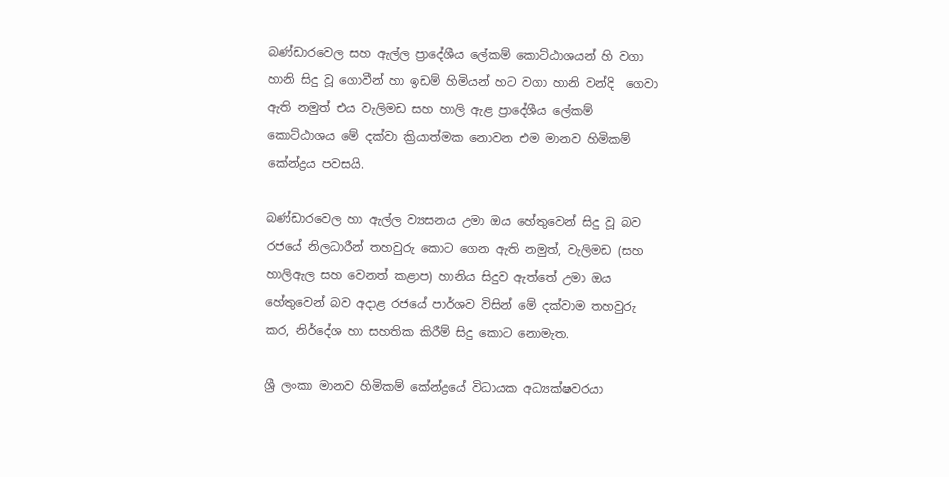බණ්ඩාරවෙල සහ ඇල්ල ප්‍රාදේශීය ලේකම් කොට්ඨාශයන් හි වගා හානි සිදු වූ ගොවීන් හා ඉඩම් හිමියන් හට වගා හානි වන්දි  ගෙවා ඇති නමුත් එය වැලිමඩ සහ හාලි ඇළ ප්‍රාදේශීය ලේකම් කොට්ඨාශය මේ දක්වා ක්‍රියාත්මක නොවන එම මානව හිමිකම් කේන්ද්‍ර‍ය පවසයි.

බණ්ඩාරවෙල හා ඇල්ල ව්‍යසනය උමා ඔය හේතුවෙන් සිදු වූ බව රජයේ නිලධාරීන් තහවුරු කොට ගෙන ඇති නමුත්, වැලිමඩ (සහ හාලිඇල සහ වෙනත් කළාප) හානිය සිදුව ඇත්තේ උමා ඔය හේතුවෙන් බව අදාළ රජයේ පාර්ශව විසින් මේ දක්වාම තහවුරු කර, නිර්දේශ හා සහතික කිරීම් සිදු කොට නොමැත.

ශ්‍රී ලංකා මානව හිමිකම් කේන්ද්‍රයේ විධායක අධ්‍යක්ෂවරයා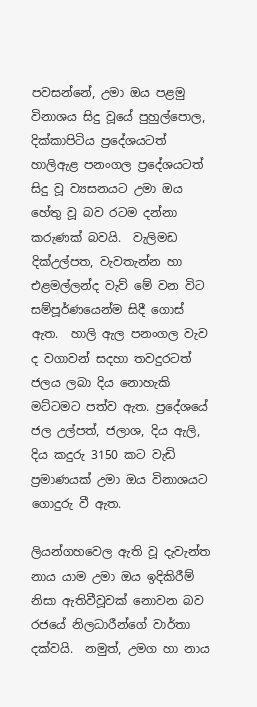පවසන්නේ, උමා ඔය පළමු විනාශය සිදු වූයේ පුහුල්පොල, දික්කාපිටිය ප්‍රදේශයටත් හාලිඇළ පනංගල ප්‍රදේශයටත් සිදු වූ ව්‍යසනයට උමා ඔය හේතු වූ බව රටම දන්නා කරුණක් බවයි.  වැලිමඩ දික්උල්පත, වැවතැන්න හා  එළමල්ලන්ද වැව් මේ වන විට සම්පූර්ණයෙන්ම සිදී ගොස් ඇත.  හාලි ඇල පනංගල වැව ද වගාවන් සදහා තවදුරටත් ජලය ලබා දිය නොහැකි මට්ටමට පත්ව ඇත. ප්‍රදේශයේ ජල උල්පත්, ජලාශ, දිය ඇලි, දිය කදුරු 3150 කට වැඩි ප්‍ර‍මාණයක් උමා ඔය විනාශයට ගොදුරු වී ඇත.

ලියන්ගහවෙල ඇති වූ දැවැන්ත නාය යාම උමා ඔය ඉදිකිරීම් නිසා ඇතිවීවූවක් නොවන බව රජයේ නිලධාරීන්ගේ වාර්තා දක්වයි.  නමුත්, උමග හා නාය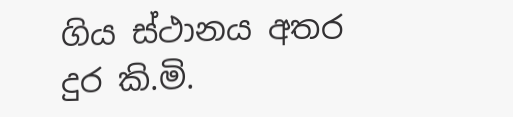ගිය ස්ථානය අතර දුර කි.මි.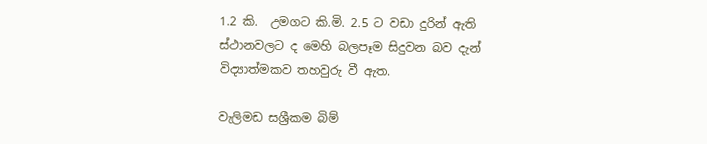1.2 කි.  උමගට කි.මි. 2.5 ට වඩා දුරින් ඇති ස්ථානවලට ද මෙහි බලපෑම සිදුවන බව දැන් විද්‍යාත්මකව තහවුරු වී ඇත.

වැලිමඩ සශ්‍රීකම බිම්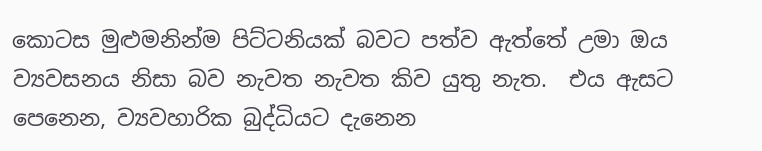කොටස මුළුමනින්ම පිට්ටනියක් බවට පත්ව ඇත්තේ උමා ඔය ව්‍යවසනය නිසා බව නැවත නැවත කිව යුතු නැත.  එය ඇසට පෙනෙන, ව්‍යවහාරික බුද්ධියට දැනෙන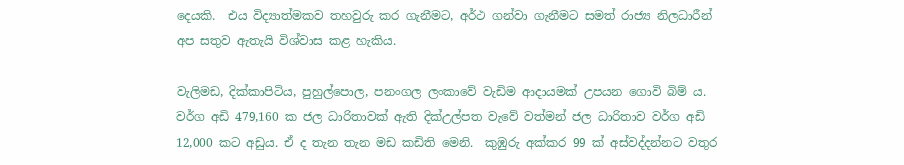දෙයකි.  එය විද්‍යාත්මකව තහවුරු කර ගැනීමට, අර්ථ ගන්වා ගැනීමට සමත් රාජ්‍ය නිලධාරීන් අප සතුව ඇතැයි විශ්වාස කළ හැකිය.

වැලිමඩ, දික්කාපිටිය, පුහුල්පොල, පනංගල ලංකාවේ වැඩිම ආදායමක් උපයන ගොවි බිම් ය.  වර්ග අඩි 479,160 ක ජල ධාරිතාවක් ඇති දික්උල්පත වැවේ වත්මන් ජල ධාරිතාව වර්ග අඩි 12,000 කට අඩුය. ඒ ද තැන තැන මඩ කඩිති මෙනි.  කුඹුරු අක්කර 99 ක් අස්වද්දන්නට වතුර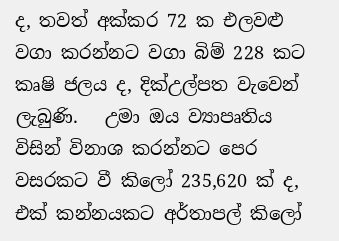ද, තවත් අක්කර 72 ක එලවළු වගා කරන්නට වගා බිම් 228 කට කෘෂි ජලය ද, දික්උල්පත වැවෙන් ලැබුණි.   උමා ඔය ව්‍යාපෘතිය විසින් විනාශ කරන්නට පෙර වසරකට වී කිලෝ 235,620 ක් ද, එක් කන්නයකට අර්තාපල් කිලෝ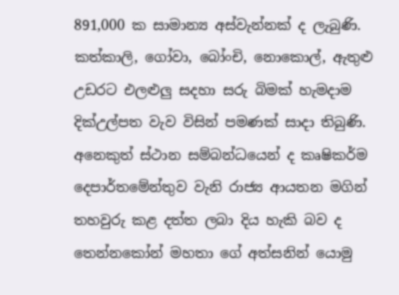891,000 ක සාමාන්‍ය අස්වැන්නක් ද ලැබුණි. කත්කාලි, ගෝවා, බෝංචි, නොකොල්, ඇතුළු උඩරට එලළුලු සදහා සරු බිමක් හැමදාම දික්උල්පත වැව විසින් පමණක් සාදා තිබුණි. අනෙකුත් ස්ථාන සම්බන්ධයෙන් ද කෘෂිකර්ම දෙපාර්තමේන්තුව වැනි රාජ්‍ය ආයතන මගින් තහවුරු කළ දත්ත ලබා දිය හැකි බව ද තෙන්නකෝන් මහතා ගේ අත්සනින් යොමු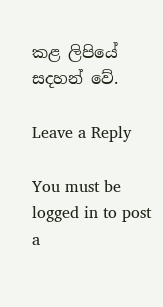කළ ලිපියේ සදහන් වේ.

Leave a Reply

You must be logged in to post a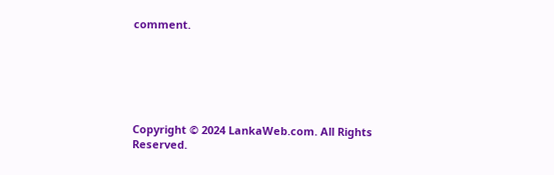comment.






Copyright © 2024 LankaWeb.com. All Rights Reserved.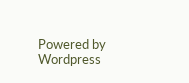Powered by Wordpress